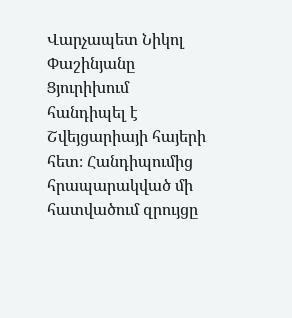Վարչապետ Նիկոլ Փաշինյանը Ցյուրիխում հանդիպել է Շվեյցարիայի հայերի հետ։ Հանդիպումից հրապարակված մի հատվածում զրույցը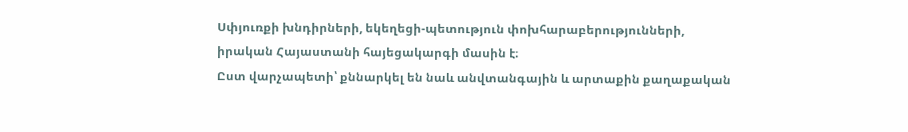Սփյուռքի խնդիրների, եկեղեցի-պետություն փոխհարաբերությունների, իրական Հայաստանի հայեցակարգի մասին է։
Ըստ վարչապետի՝ քննարկել են նաև անվտանգային և արտաքին քաղաքական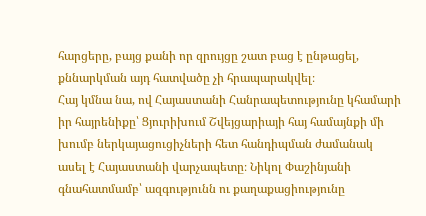հարցերը, բայց քանի որ զրույցը շատ բաց է ընթացել, քննարկման այդ հատվածը չի հրապարակվել։
Հայ կմնա նա, ով Հայաստանի Հանրապետությունը կհամարի իր հայրենիքը՝ Ցյուրիխում Շվեյցարիայի հայ համայնքի մի խումբ ներկայացուցիչների հետ հանդիպման ժամանակ ասել է Հայաստանի վարչապետը։ Նիկոլ Փաշինյանի գնահատմամբ՝ ազգությունն ու քաղաքացիությունը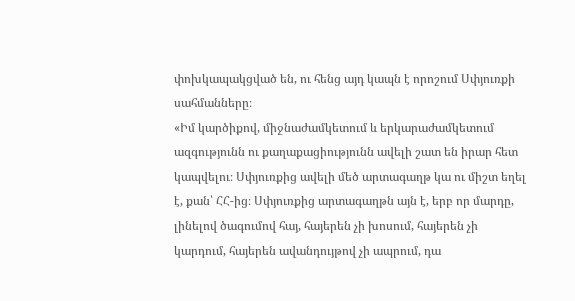փոխկապակցված են, ու հենց այդ կապն է որոշում Սփյուռքի սահմանները։
«Իմ կարծիքով, միջնաժամկետում և երկարաժամկետում ազգությունն ու քաղաքացիությունն ավելի շատ են իրար հետ կապվելու։ Սփյուռքից ավելի մեծ արտագաղթ կա ու միշտ եղել է, քան՝ ՀՀ-ից։ Սփյուռքից արտագաղթն այն է, երբ որ մարդը, լինելով ծագումով հայ, հայերեն չի խոսում, հայերեն չի կարդում, հայերեն ավանդույթով չի ապրում, դա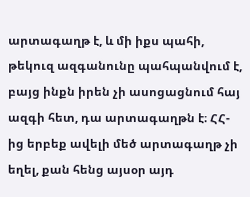արտագաղթ է, և մի իքս պահի, թեկուզ ազգանունը պահպանվում է, բայց ինքն իրեն չի ասոցացնում հայ ազգի հետ, դա արտագաղթն է։ ՀՀ-ից երբեք ավելի մեծ արտագաղթ չի եղել, քան հենց այսօր այդ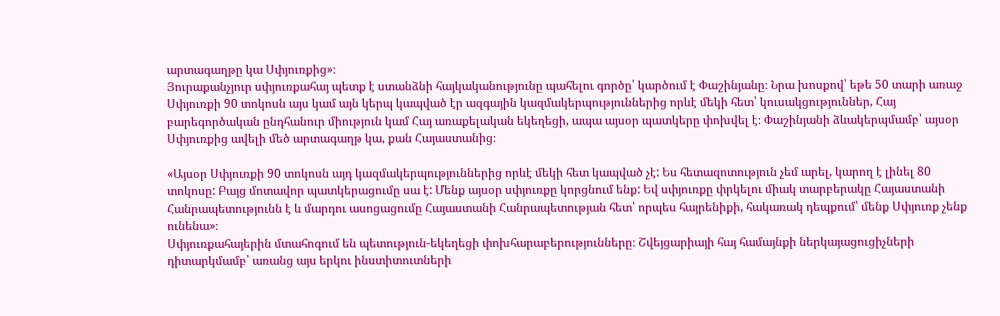արտագաղթը կա Սփյուռքից»։
Յուրաքանչյուր սփյուռքահայ պետք է ստանձնի հայկականությունը պահելու գործը՝ կարծում է Փաշինյանը։ Նրա խոսքով՝ եթե 50 տարի առաջ Սփյուռքի 90 տոկոսն այս կամ այն կերպ կապված էր ազգային կազմակերպություններից որևէ մեկի հետ՝ կուսակցություններ, Հայ բարեգործական ընդհանուր միություն կամ Հայ առաքելական եկեղեցի, ապա այսօր պատկերը փոխվել է։ Փաշինյանի ձևակերպմամբ՝ այսօր Սփյուռքից ավելի մեծ արտագաղթ կա, քան Հայաստանից։

«Այսօր Սփյուռքի 90 տոկոսն այդ կազմակերպություններից որևէ մեկի հետ կապված չէ: Ես հետազոտություն չեմ արել, կարող է լինել 80 տոկոսը: Բայց մոտավոր պատկերացումը սա է: Մենք այսօր սփյուռքը կորցնում ենք: Եվ սփյուռքը փրկելու միակ տարբերակը Հայաստանի Հանրապետությունն է և մարդու ասոցացումը Հայաստանի Հանրապետության հետ՝ որպես հայրենիքի, հակառակ դեպքում՝ մենք Սփյուռք չենք ունենա»։
Սփյուռքահայերին մտահոգում են պետություն-եկեղեցի փոխհարաբերությունները։ Շվեյցարիայի հայ համայնքի ներկայացուցիչների դիտարկմամբ՝ առանց այս երկու ինստիտուտների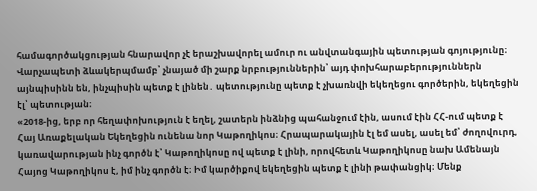համագործակցության հնարավոր չէ երաշխավորել ամուր ու անվտանգային պետության գոյությունը։ Վարչապետի ձևակերպմամբ՝ չնայած մի շարք նրբություններին՝ այդ փոխհարաբերություններն այնպիսինն են, ինչպիսին պետք է լինեն․ պետությունը պետք է չխառնվի եկեղեցու գործերին, եկեղեցին էլ՝ պետության։
«2018-ից, երբ որ հեղափոխություն է եղել, շատերն ինձնից պահանջում էին, ասում էին ՀՀ-ում պետք է Հայ Առաքելական Եկեղեցին ունենա նոր Կաթողիկոս։ Հրապարակային էլ եմ ասել, ասել եմ՝ ժողովուրդ, կառավարության ինչ գործն է՝ Կաթողիկոսը ով պետք է լինի, որովհետև Կաթողիկոսը նախ Ամենայն Հայոց Կաթողիկոս է, իմ ինչ գործն է։ Իմ կարծիքով եկեղեցին պետք է լինի թափանցիկ։ Մենք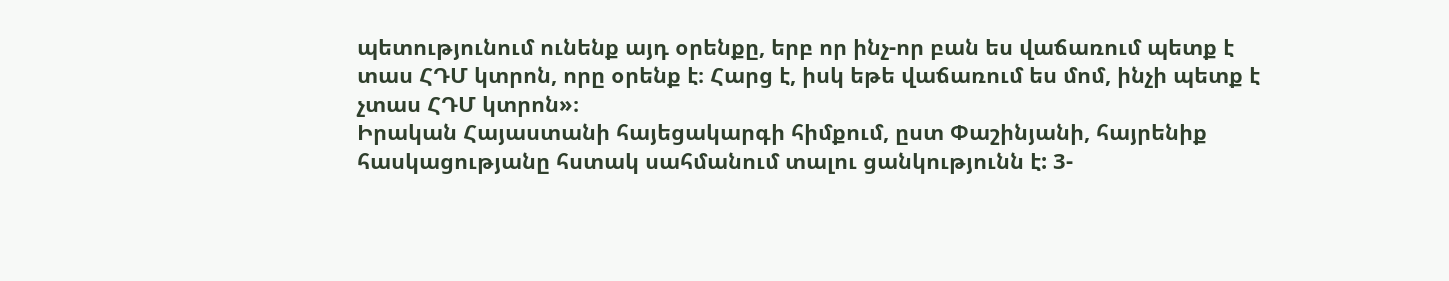պետությունում ունենք այդ օրենքը, երբ որ ինչ-որ բան ես վաճառում պետք է տաս ՀԴՄ կտրոն, որը օրենք է։ Հարց է, իսկ եթե վաճառում ես մոմ, ինչի պետք է չտաս ՀԴՄ կտրոն»։
Իրական Հայաստանի հայեցակարգի հիմքում, ըստ Փաշինյանի, հայրենիք հասկացությանը հստակ սահմանում տալու ցանկությունն է: 3-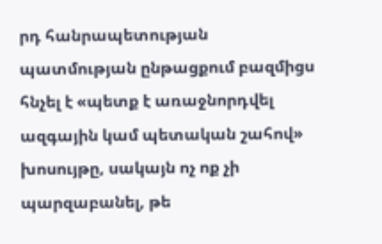րդ հանրապետության պատմության ընթացքում բազմիցս հնչել է «պետք է առաջնորդվել ազգային կամ պետական շահով» խոսույթը, սակայն ոչ ոք չի պարզաբանել, թե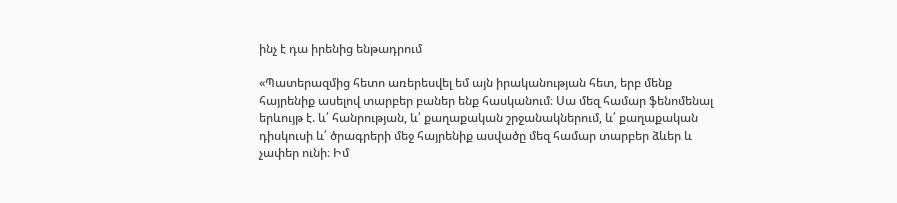ինչ է դա իրենից ենթադրում

«Պատերազմից հետո առերեսվել եմ այն իրականության հետ, երբ մենք հայրենիք ասելով տարբեր բաներ ենք հասկանում։ Սա մեզ համար ֆենոմենալ երևույթ է. և՛ հանրության, և՛ քաղաքական շրջանակներում, և՛ քաղաքական դիսկուսի և՛ ծրագրերի մեջ հայրենիք ասվածը մեզ համար տարբեր ձևեր և չափեր ունի։ Իմ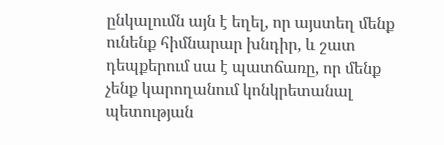ընկալումն այն է եղել, որ այստեղ մենք ունենք հիմնարար խնդիր, և շատ դեպքերում սա է պատճառը, որ մենք չենք կարողանում կոնկրետանալ պետության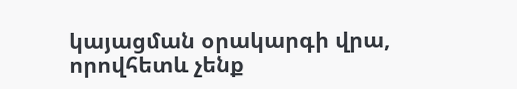կայացման օրակարգի վրա, որովհետև չենք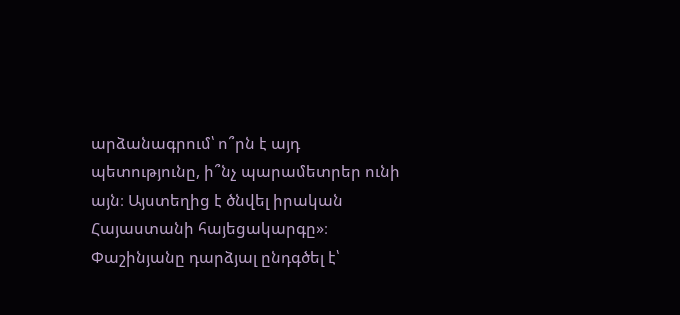արձանագրում՝ ո՞րն է այդ պետությունը, ի՞նչ պարամետրեր ունի այն։ Այստեղից է ծնվել իրական Հայաստանի հայեցակարգը»։
Փաշինյանը դարձյալ ընդգծել է՝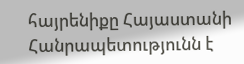հայրենիքը Հայաստանի Հանրապետությունն է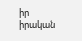իր իրական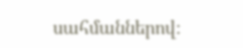սահմաններով։